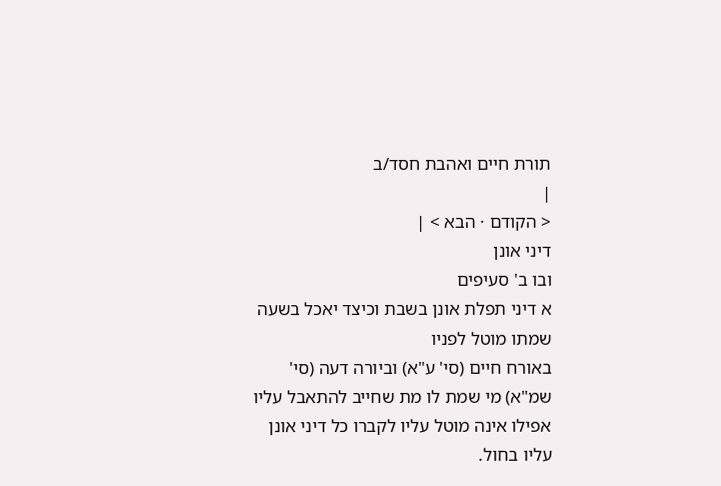תורת חיים ואהבת חסד/ב
|
< הקודם · הבא > |
דיני אונן
ובו ב' סעיפים
א דיני תפלת אונן בשבת וכיצד יאכל בשעה שמתו מוטל לפניו
באורח חיים (סי' ע"א) וביורה דעה (סי' שמ"א) מי שמת לו מת שחייב להתאבל עליו אפילו אינה מוטל עליו לקברו כל דיני אונן עליו בחול.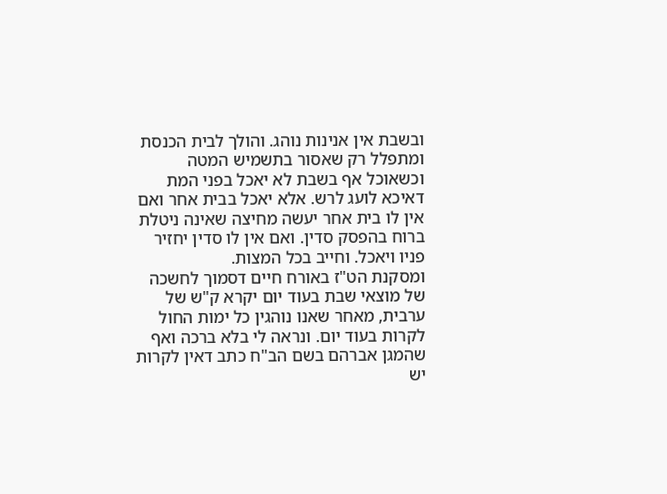ובשבת אין אנינות נוהג. והולך לבית הכנסת ומתפלל רק שאסור בתשמיש המטה וכשאוכל אף בשבת לא יאכל בפני המת דאיכא לועג לרש. אלא יאכל בבית אחר ואם אין לו בית אחר יעשה מחיצה שאינה ניטלת ברוח בהפסק סדין. ואם אין לו סדין יחזיר פניו ויאכל. וחייב בכל המצות.
ומסקנת הט"ז באורח חיים דסמוך לחשכה של מוצאי שבת בעוד יום יקרא ק"ש של ערבית, מאחר שאנו נוהגין כל ימות החול לקרות בעוד יום. ונראה לי בלא ברכה ואף שהמגן אברהם בשם הב"ח כתב דאין לקרות יש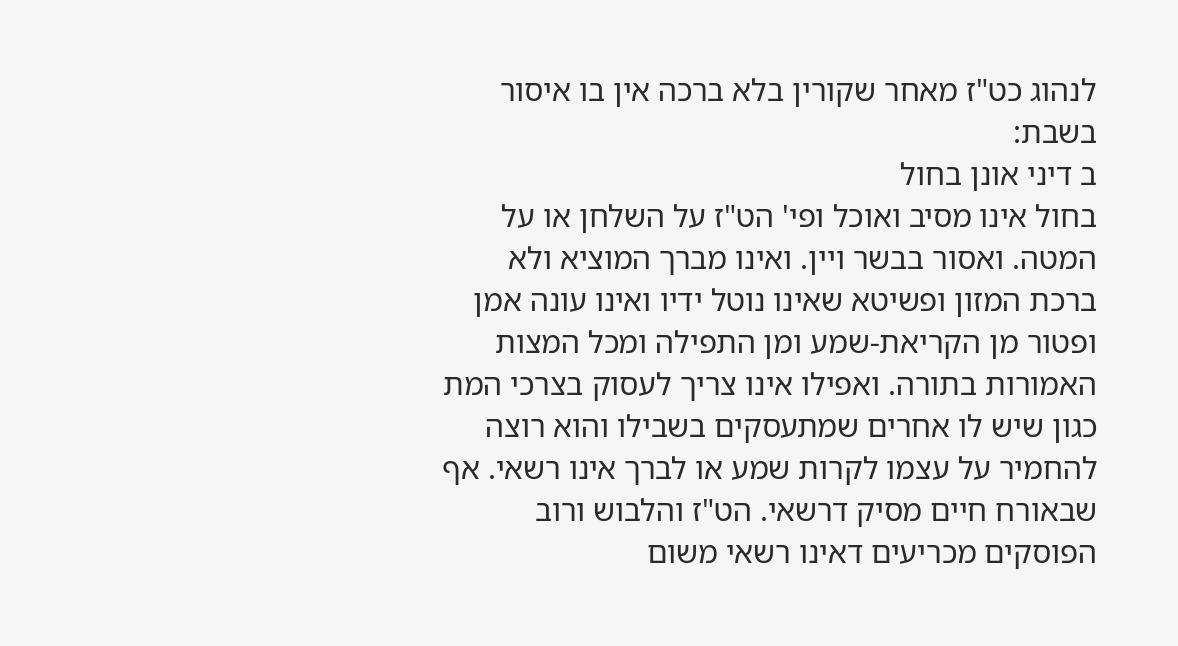לנהוג כט"ז מאחר שקורין בלא ברכה אין בו איסור בשבת:
ב דיני אונן בחול
בחול אינו מסיב ואוכל ופי' הט"ז על השלחן או על המטה. ואסור בבשר ויין. ואינו מברך המוציא ולא ברכת המזון ופשיטא שאינו נוטל ידיו ואינו עונה אמן ופטור מן הקריאת-שמע ומן התפילה ומכל המצות האמורות בתורה. ואפילו אינו צריך לעסוק בצרכי המת כגון שיש לו אחרים שמתעסקים בשבילו והוא רוצה להחמיר על עצמו לקרות שמע או לברך אינו רשאי. אף שבאורח חיים מסיק דרשאי. הט"ז והלבוש ורוב הפוסקים מכריעים דאינו רשאי משום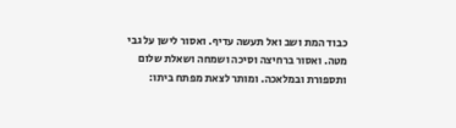כבוד המת ושב ואל תעשה עדיף. ואסור לישן על גבי מטה. ואסור ברחיצה וסיכה ושמחה ושאלת שלום ותספורת ובמלאכה. ומותר לצאת מפתח ביתו: